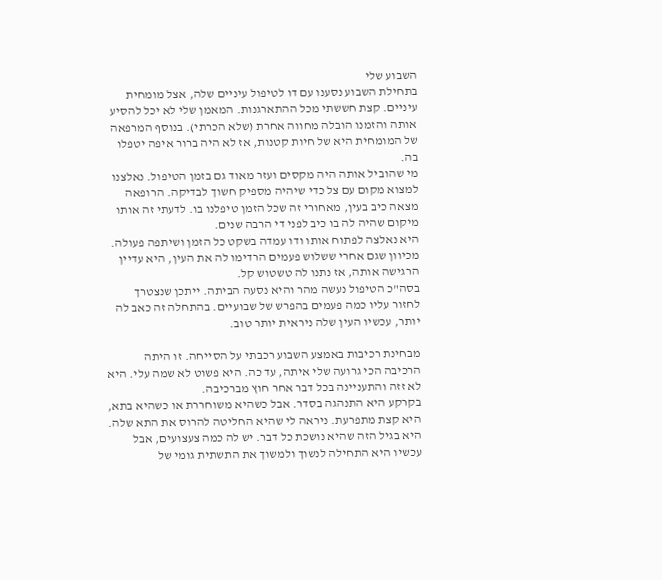השבוע שלי
בתחילת השבוע נסענו עם דו לטיפול עיניים שלה, אצל מומחית עיניים. קצת חששתי מכל ההתארגנות. המאמן שלי לא יכל להסיע אותה והזמנו הובלה מחווה אחרת (שלא הכרתי). בנוסף המרפאה של המומחית היא של חיות קטנות, אז לא היה ברור איפה יטפלו בה.
מי שהוביל אותה היה מקסים ועזר מאוד גם בזמן הטיפול. נאלצנו למצוא מקום עם צל כדי שיהיה מספיק חשוך לבדיקה. הרופאה מצאה כיב בעין, מאחורי זה שכל הזמן טיפלנו בו. לדעתי זה אותו מיקום שהיה לה בו כיב לפני די הרבה שנים.
היא נאלצה לפתוח אותו ודו עמדה בשקט כל הזמן ושיתפה פעולה. מכיוון שגם אחרי ששלוש פעמים הרדימו לה את העין, היא עדיין הרגישה אותה, אז נתנו לה טשטוש קל.
בסה"כ הטיפול נעשה מהר והיא נסעה הביתה. ייתכן שנצטרך לחזור עליו כמה פעמים בהפרש של שבועיים. בהתחלה זה כאב לה יותר, עכשיו העין שלה ניראית יותר טוב.

מבחינת רכיבות באמצע השבוע רכבתי על הסייחה. זו היתה הרכיבה הכי גרועה שלי איתה, עד כה. היא פשוט לא שמה עלי. היא לא זזה והתעניינה בכל דבר אחר חוץ מברכיבה.
בקרקע היא התנהגה בסדר. אבל כשהיא משוחררת או כשהיא בתא, היא קצת מתפרעת. ניראה לי שהיא החליטה להרוס את התא שלה. היא בגיל הזה שהיא נושכת כל דבר. יש לה כמה צעצועים, אבל עכשיו היא התחילה לנשוך ולמשוך את התשתית גומי של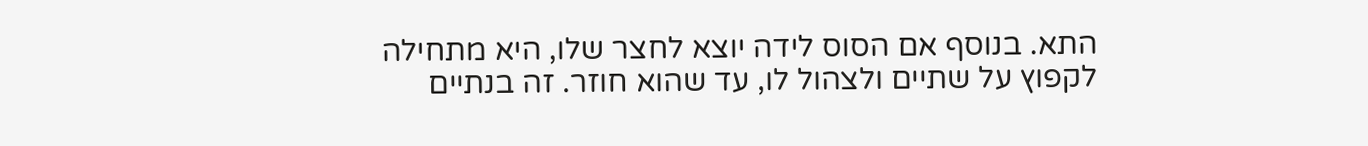התא. בנוסף אם הסוס לידה יוצא לחצר שלו, היא מתחילה לקפוץ על שתיים ולצהול לו, עד שהוא חוזר. זה בנתיים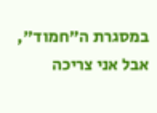במסגרת ה"חמוד", אבל אני צריכה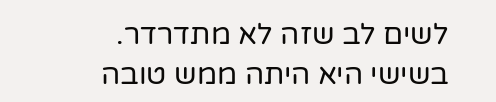לשים לב שזה לא מתדרדר.
בשישי היא היתה ממש טובה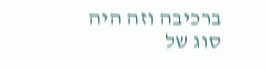ברכיבה וזה היה סוג של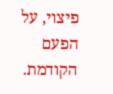פיצוי, על הפעם הקודמת.